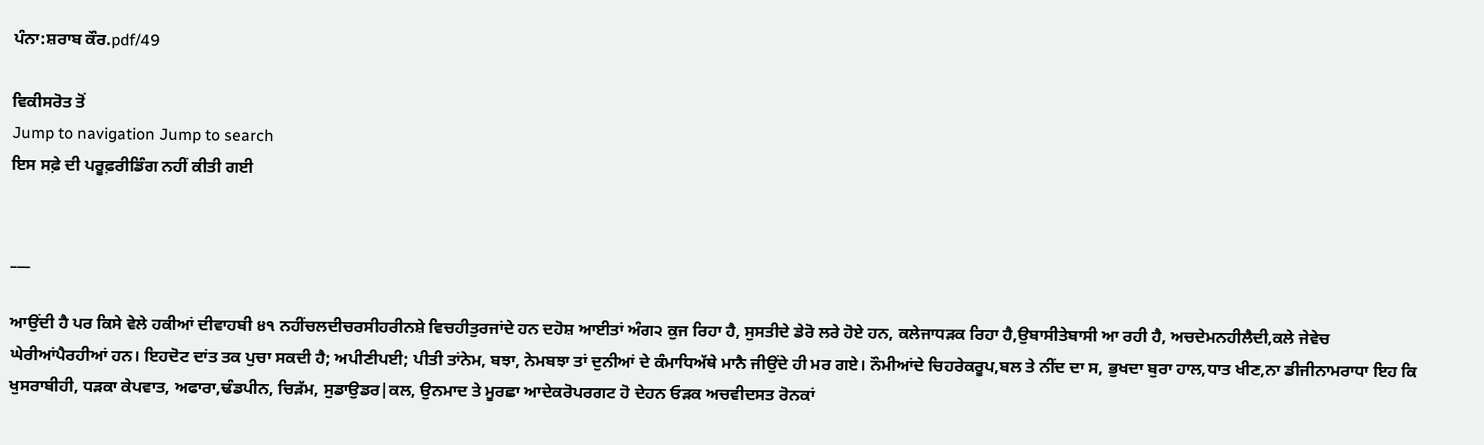ਪੰਨਾ:ਸ਼ਰਾਬ ਕੌਰ.pdf/49

ਵਿਕੀਸਰੋਤ ਤੋਂ
Jump to navigation Jump to search
ਇਸ ਸਫ਼ੇ ਦੀ ਪਰੂਫ਼ਰੀਡਿੰਗ ਨਹੀਂ ਕੀਤੀ ਗਈ


___

ਆਉਂਦੀ ਹੈ ਪਰ ਕਿਸੇ ਵੇਲੇ ਹਕੀਆਂ ਦੀਵਾਹਬੀ ੪੧ ਨਹੀਂਚਲਦੀਚਰਸੀਹਰੀਨਸ਼ੇ ਵਿਚਹੀਤੁਰਜਾਂਦੇ ਹਨ ਦਹੋਸ਼ ਆਈਤਾਂ ਅੰਗ੨ ਕੁਜ ਰਿਹਾ ਹੈ, ਸੁਸਤੀਦੇ ਡੇਰੋ ਲਰੇ ਹੋਏ ਹਨ, ਕਲੇਜਾਧੜਕ ਰਿਹਾ ਹੈ,ਉਬਾਸੀਤੇਬਾਸੀ ਆ ਰਹੀ ਹੈ, ਅਚਦੇਮਨਹੀਲੈਦੀ,ਕਲੇ ਜੇਵੇਚ ਘੇਰੀਆਂਪੈਰਹੀਆਂ ਹਨ। ਇਹਦੋਟ ਦਾਂਤ ਤਕ ਪੁਚਾ ਸਕਦੀ ਹੈ; ਅਪੀਣੀਪਈ; ਪੀਤੀ ਤਾਂਨੇਮ, ਬਝਾ, ਨੇਮਬਝਾ ਤਾਂ ਦੁਨੀਆਂ ਦੇ ਕੰਮਾਧਿਅੱਥੇ ਮਾਨੈ ਜੀਉਂਦੇ ਹੀ ਮਰ ਗਏ। ਨੌਮੀਆਂਦੇ ਚਿਹਰੇਕਰੂਪ,ਬਲ ਤੇ ਨੀਂਦ ਦਾ ਸ, ਭੁਖਦਾ ਬੁਰਾ ਹਾਲ,ਧਾਤ ਖੀਣ,ਨਾ ਡੀਜੀਨਾਮਰਾਧਾ ਇਹ ਕਿ ਖੁਸਰਾਬੀਹੀ, ਧੜਕਾ ਕੇਪਵਾਤ, ਅਫਾਰਾ,ਢੰਡਪੀਨ, ਚਿੜੱਮ, ਸੁਡਾਉਡਰ|ਕਲ, ਉਨਮਾਦ ਤੇ ਮੂਰਛਾ ਆਦੇਕਰੋਪਰਗਟ ਹੋ ਦੇਹਨ ਓੜਕ ਅਚਵੀਦਸਤ ਰੋਨਕਾਂ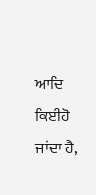ਆਦਿ ਕਿਈਹੋ ਜਾਂਦਾ ਹੈ,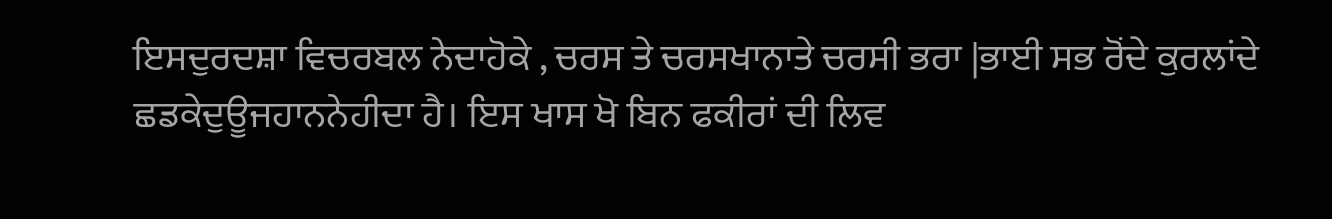ਇਸਦੁਰਦਸ਼ਾ ਵਿਚਰਬਲ ਨੇਦਾਹੋਕੇ , ਚਰਸ ਤੇ ਚਰਸਖਾਨਾਤੇ ਚਰਸੀ ਭਰਾ |ਭਾਈ ਸਭ ਰੋਂਦੇ ਕੁਰਲਾਂਦੇ ਛਡਕੇਦੁਊਜਹਾਨਨੇਹੀਦਾ ਹੈ। ਇਸ ਖਾਸ ਖੋ ਬਿਨ ਫਕੀਰਾਂ ਦੀ ਲਿਵ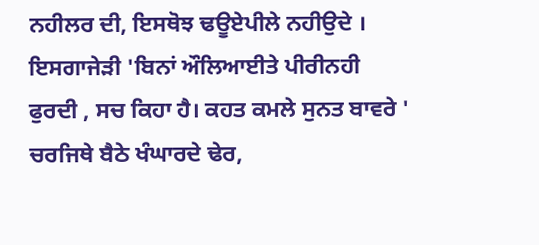ਨਹੀਲਰ ਦੀ, ਇਸਥੋਝ ਢਊਏਪੀਲੇ ਨਹੀਉਦੇ । ਇਸਗਾਜੇੜੀ 'ਬਿਨਾਂ ਔਲਿਆਈਤੇ ਪੀਰੀਨਹੀ ਫੁਰਦੀ , ਸਚ ਕਿਹਾ ਹੈ। ਕਹਤ ਕਮਲੇ ਸੁਨਤ ਬਾਵਰੇ ' ਚਰਜਿਥੇ ਬੈਠੇ ਖੰਘਾਰਦੇ ਢੇਰ,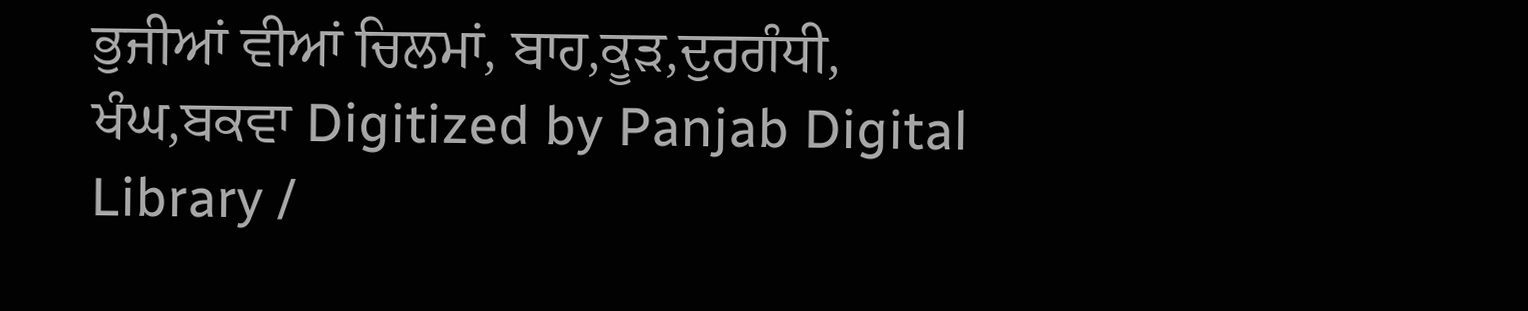ਭੁਜੀਆਂ ਵੀਆਂ ਚਿਲਮਾਂ, ਬਾਹ,ਕੂੜ,ਦੁਰਗੰਧੀ, ਖੰਘ,ਬਕਵਾ Digitized by Panjab Digital Library /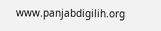www.panjabdigilih.org